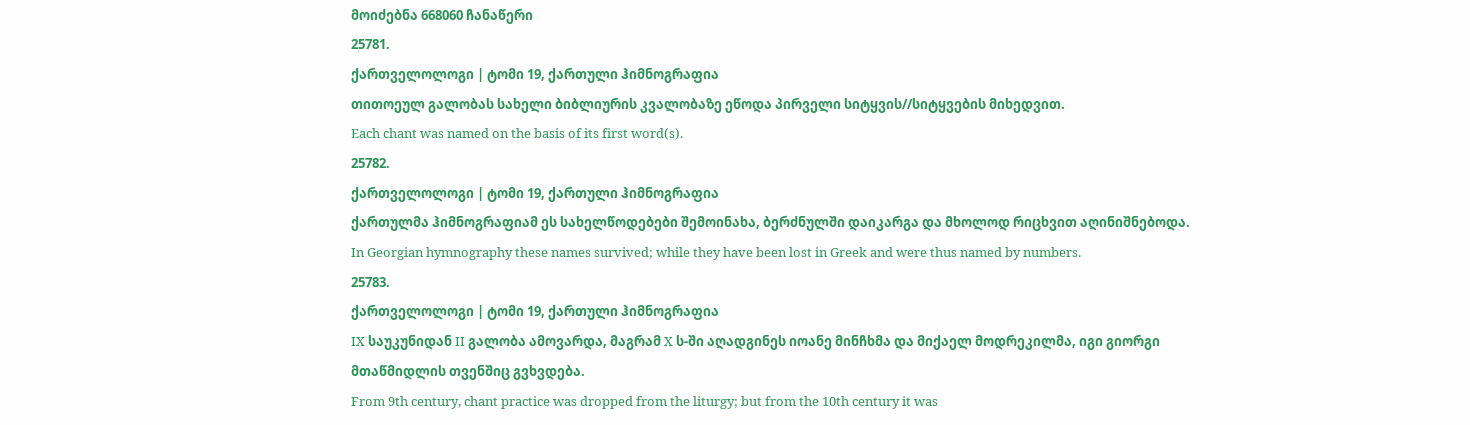მოიძებნა 668060 ჩანაწერი
25781.
ქართველოლოგი | ტომი 19, ქართული ჰიმნოგრაფია
თითოეულ გალობას სახელი ბიბლიურის კვალობაზე ეწოდა პირველი სიტყვის//სიტყვების მიხედვით.
Each chant was named on the basis of its first word(s).
25782.
ქართველოლოგი | ტომი 19, ქართული ჰიმნოგრაფია
ქართულმა ჰიმნოგრაფიამ ეს სახელწოდებები შემოინახა, ბერძნულში დაიკარგა და მხოლოდ რიცხვით აღინიშნებოდა.
In Georgian hymnography these names survived; while they have been lost in Greek and were thus named by numbers.
25783.
ქართველოლოგი | ტომი 19, ქართული ჰიმნოგრაფია
IX საუკუნიდან II გალობა ამოვარდა, მაგრამ X ს-ში აღადგინეს იოანე მინჩხმა და მიქაელ მოდრეკილმა, იგი გიორგი მთაწმიდლის თვენშიც გვხვდება.
From 9th century, chant practice was dropped from the liturgy; but from the 10th century it was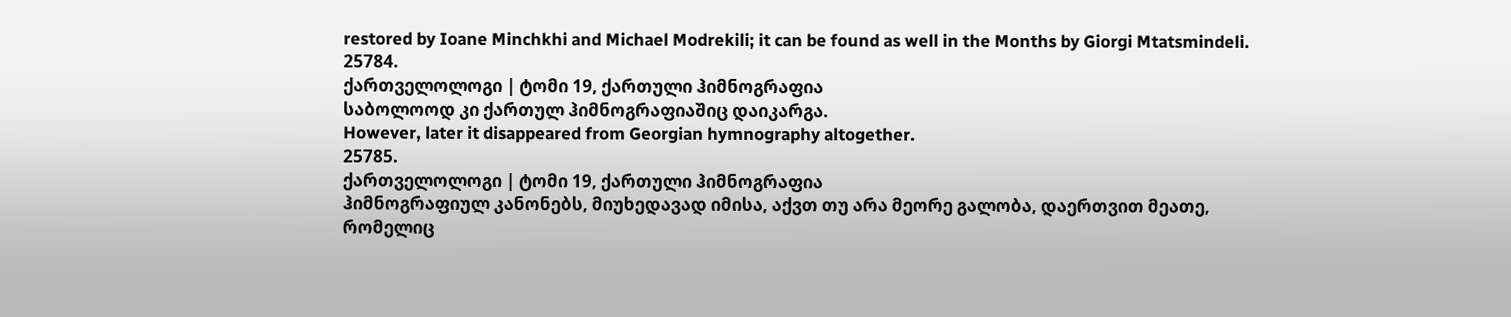restored by Ioane Minchkhi and Michael Modrekili; it can be found as well in the Months by Giorgi Mtatsmindeli.
25784.
ქართველოლოგი | ტომი 19, ქართული ჰიმნოგრაფია
საბოლოოდ კი ქართულ ჰიმნოგრაფიაშიც დაიკარგა.
However, later it disappeared from Georgian hymnography altogether.
25785.
ქართველოლოგი | ტომი 19, ქართული ჰიმნოგრაფია
ჰიმნოგრაფიულ კანონებს, მიუხედავად იმისა, აქვთ თუ არა მეორე გალობა, დაერთვით მეათე, რომელიც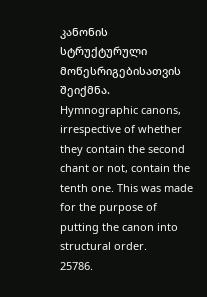კანონის სტრუქტურული მოწესრიგებისათვის შეიქმნა.
Hymnographic canons, irrespective of whether they contain the second chant or not, contain the tenth one. This was made for the purpose of putting the canon into structural order.
25786.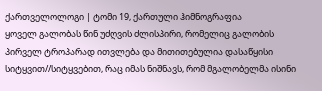ქართველოლოგი | ტომი 19, ქართული ჰიმნოგრაფია
ყოველ გალობას წინ უძღვის ძლისპირი, რომელიც გალობის პირველ ტროპარად ითვლება და მითითებულია დასაწყისი სიტყვით//სიტყვებით, რაც იმას ნიშნავს, რომ მგალობელმა ისინი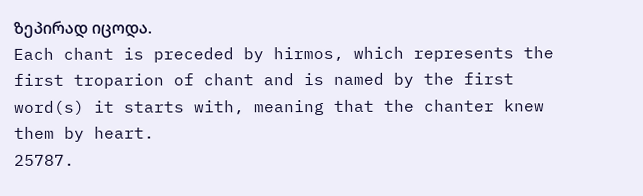ზეპირად იცოდა.
Each chant is preceded by hirmos, which represents the first troparion of chant and is named by the first word(s) it starts with, meaning that the chanter knew them by heart.
25787.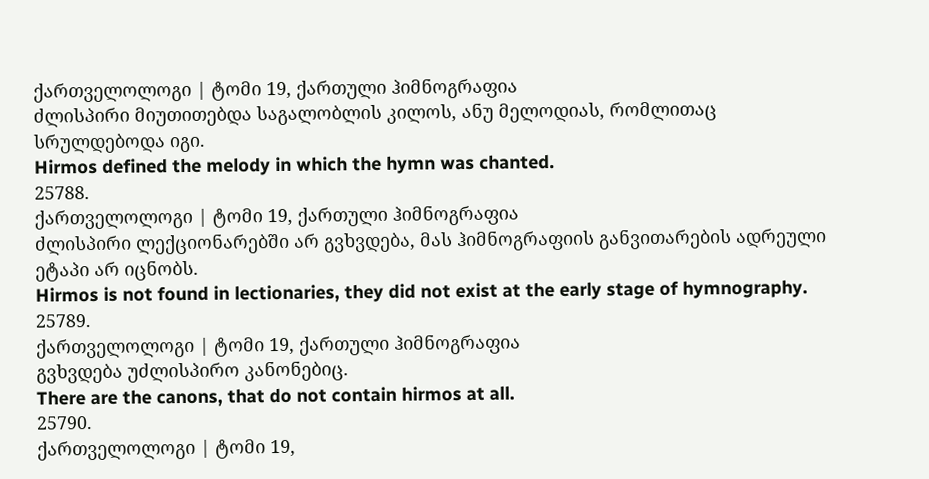ქართველოლოგი | ტომი 19, ქართული ჰიმნოგრაფია
ძლისპირი მიუთითებდა საგალობლის კილოს, ანუ მელოდიას, რომლითაც სრულდებოდა იგი.
Hirmos defined the melody in which the hymn was chanted.
25788.
ქართველოლოგი | ტომი 19, ქართული ჰიმნოგრაფია
ძლისპირი ლექციონარებში არ გვხვდება, მას ჰიმნოგრაფიის განვითარების ადრეული ეტაპი არ იცნობს.
Hirmos is not found in lectionaries, they did not exist at the early stage of hymnography.
25789.
ქართველოლოგი | ტომი 19, ქართული ჰიმნოგრაფია
გვხვდება უძლისპირო კანონებიც.
There are the canons, that do not contain hirmos at all.
25790.
ქართველოლოგი | ტომი 19,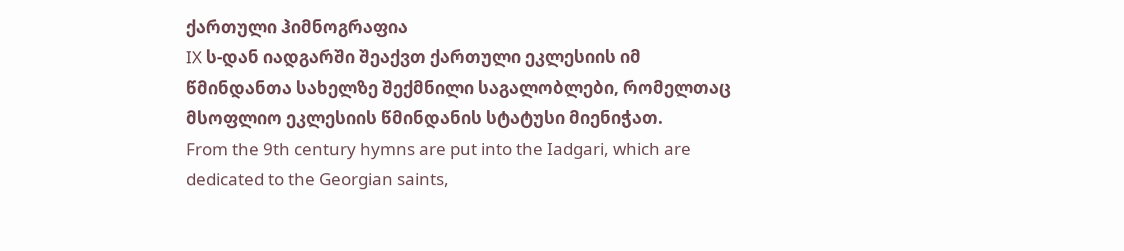ქართული ჰიმნოგრაფია
IX ს-დან იადგარში შეაქვთ ქართული ეკლესიის იმ წმინდანთა სახელზე შექმნილი საგალობლები, რომელთაც მსოფლიო ეკლესიის წმინდანის სტატუსი მიენიჭათ.
From the 9th century hymns are put into the Iadgari, which are dedicated to the Georgian saints,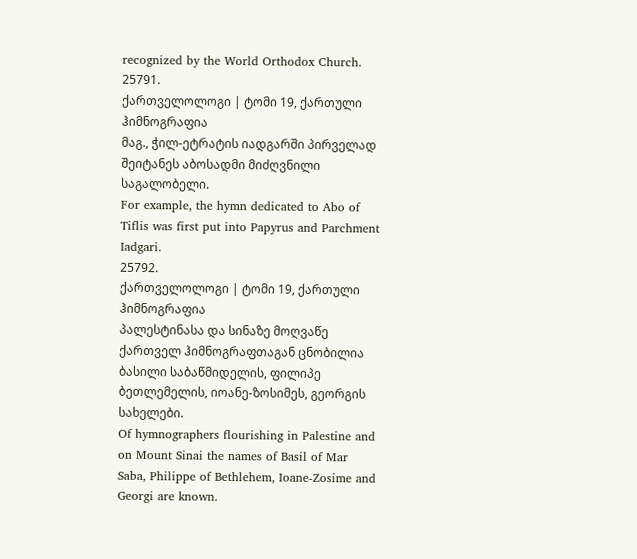recognized by the World Orthodox Church.
25791.
ქართველოლოგი | ტომი 19, ქართული ჰიმნოგრაფია
მაგ., ჭილ-ეტრატის იადგარში პირველად შეიტანეს აბოსადმი მიძღვნილი საგალობელი.
For example, the hymn dedicated to Abo of Tiflis was first put into Papyrus and Parchment Iadgari.
25792.
ქართველოლოგი | ტომი 19, ქართული ჰიმნოგრაფია
პალესტინასა და სინაზე მოღვაწე ქართველ ჰიმნოგრაფთაგან ცნობილია ბასილი საბაწმიდელის, ფილიპე ბეთლემელის, იოანე-ზოსიმეს, გეორგის სახელები.
Of hymnographers flourishing in Palestine and on Mount Sinai the names of Basil of Mar Saba, Philippe of Bethlehem, Ioane-Zosime and Georgi are known.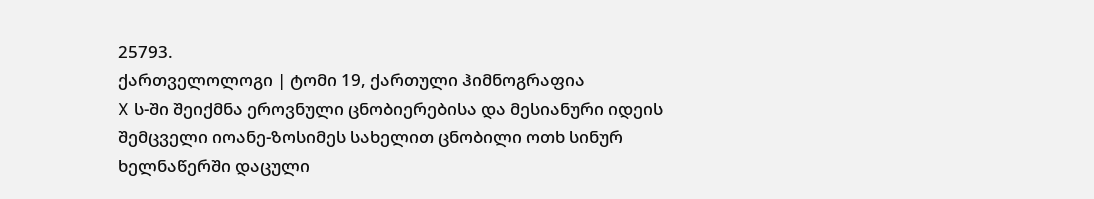25793.
ქართველოლოგი | ტომი 19, ქართული ჰიმნოგრაფია
X ს-ში შეიქმნა ეროვნული ცნობიერებისა და მესიანური იდეის შემცველი იოანე-ზოსიმეს სახელით ცნობილი ოთხ სინურ ხელნაწერში დაცული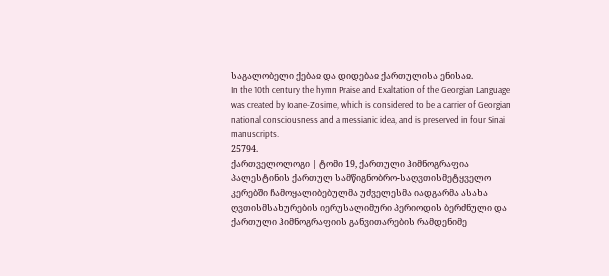საგალობელი ქებაჲ და დიდებაჲ ქართულისა ენისაჲ.
In the 10th century the hymn Praise and Exaltation of the Georgian Language was created by Ioane-Zosime, which is considered to be a carrier of Georgian national consciousness and a messianic idea, and is preserved in four Sinai manuscripts.
25794.
ქართველოლოგი | ტომი 19, ქართული ჰიმნოგრაფია
პალესტინის ქართულ სამწიგნობრო-საღვთისმეტყველო კერებში ჩამოყალიბებულმა უძველესმა იადგარმა ასახა ღვთისმსახურების იერუსალიმური პერიოდის ბერძნული და ქართული ჰიმნოგრაფიის განვითარების რამდენიმე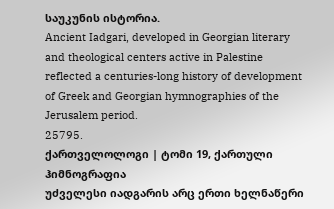საუკუნის ისტორია.
Ancient Iadgari, developed in Georgian literary and theological centers active in Palestine reflected a centuries-long history of development of Greek and Georgian hymnographies of the Jerusalem period.
25795.
ქართველოლოგი | ტომი 19, ქართული ჰიმნოგრაფია
უძველესი იადგარის არც ერთი ხელნაწერი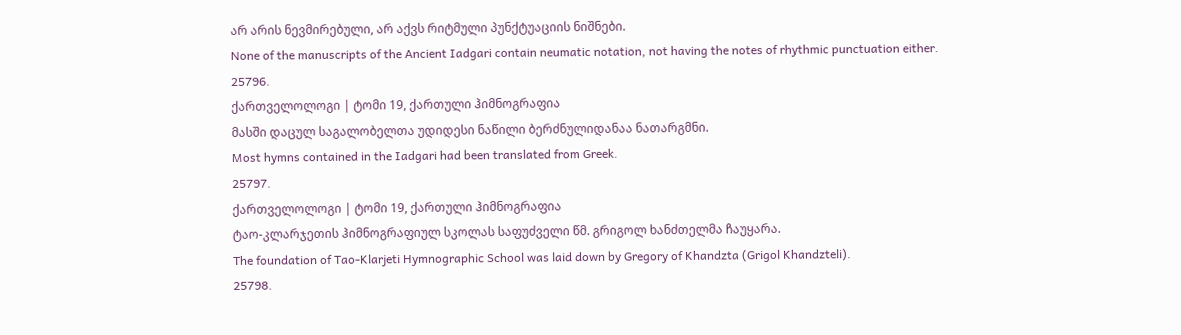არ არის ნევმირებული, არ აქვს რიტმული პუნქტუაციის ნიშნები.
None of the manuscripts of the Ancient Iadgari contain neumatic notation, not having the notes of rhythmic punctuation either.
25796.
ქართველოლოგი | ტომი 19, ქართული ჰიმნოგრაფია
მასში დაცულ საგალობელთა უდიდესი ნაწილი ბერძნულიდანაა ნათარგმნი.
Most hymns contained in the Iadgari had been translated from Greek.
25797.
ქართველოლოგი | ტომი 19, ქართული ჰიმნოგრაფია
ტაო-კლარჯეთის ჰიმნოგრაფიულ სკოლას საფუძველი წმ. გრიგოლ ხანძთელმა ჩაუყარა.
The foundation of Tao-Klarjeti Hymnographic School was laid down by Gregory of Khandzta (Grigol Khandzteli).
25798.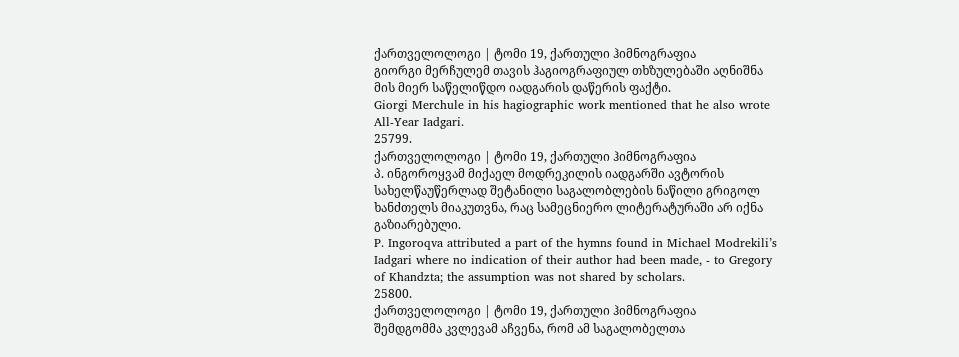ქართველოლოგი | ტომი 19, ქართული ჰიმნოგრაფია
გიორგი მერჩულემ თავის ჰაგიოგრაფიულ თხზულებაში აღნიშნა მის მიერ საწელიწდო იადგარის დაწერის ფაქტი.
Giorgi Merchule in his hagiographic work mentioned that he also wrote All-Year Iadgari.
25799.
ქართველოლოგი | ტომი 19, ქართული ჰიმნოგრაფია
პ. ინგოროყვამ მიქაელ მოდრეკილის იადგარში ავტორის სახელწაუწერლად შეტანილი საგალობლების ნაწილი გრიგოლ ხანძთელს მიაკუთვნა, რაც სამეცნიერო ლიტერატურაში არ იქნა გაზიარებული.
P. Ingoroqva attributed a part of the hymns found in Michael Modrekili’s Iadgari where no indication of their author had been made, - to Gregory of Khandzta; the assumption was not shared by scholars.
25800.
ქართველოლოგი | ტომი 19, ქართული ჰიმნოგრაფია
შემდგომმა კვლევამ აჩვენა, რომ ამ საგალობელთა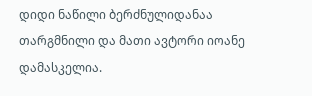დიდი ნაწილი ბერძნულიდანაა თარგმნილი და მათი ავტორი იოანე დამასკელია.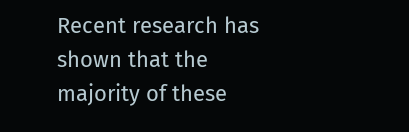Recent research has shown that the majority of these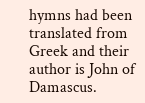hymns had been translated from Greek and their author is John of Damascus.